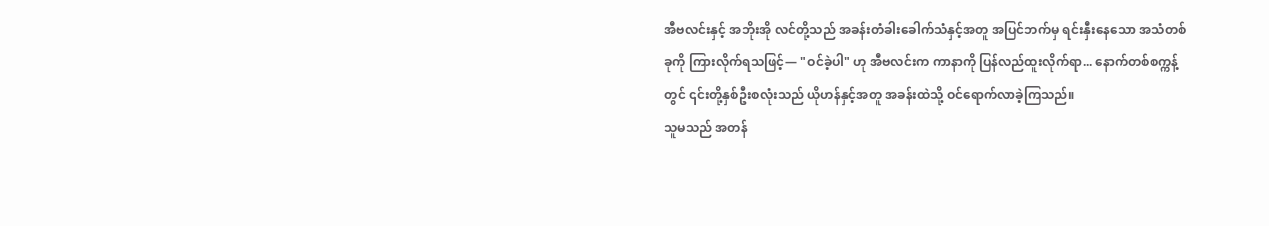အီဗလင်းနှင့် အဘိုးအို လင်တို့သည် အခန်းတံခါးခေါက်သံနှင့်အတူ အပြင်ဘက်မှ ရင်းနှီးနေသော အသံတစ်ခုကို ကြားလိုက်ရသဖြင့်— "ဝင်ခဲ့ပါ" ဟု အီဗလင်းက ကာနာကို ပြန်လည်ထူးလိုက်ရာ... နောက်တစ်စက္ကန့်တွင် ၎င်းတို့နှစ်ဦးစလုံးသည် ယိုဟန်နှင့်အတူ အခန်းထဲသို့ ဝင်ရောက်လာခဲ့ကြသည်။
သူမသည် အတန်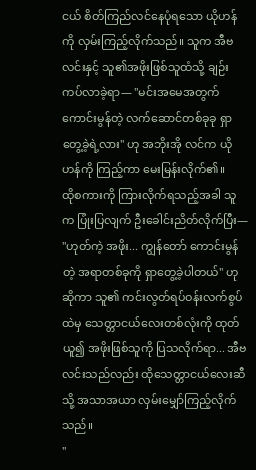ငယ် စိတ်ကြည်လင်နေပုံရသော ယိုဟန်ကို လှမ်းကြည့်လိုက်သည်။ သူက အီဗလင်းနှင့် သူ၏အဖိုးဖြစ်သူထံသို့ ချဉ်းကပ်လာခဲ့ရာ— "မင်းအမေအတွက် ကောင်းမွန်တဲ့ လက်ဆောင်တစ်ခုခု ရှာတွေ့ခဲ့ရဲ့လား" ဟု အဘိုးအို လင်က ယိုဟန်ကို ကြည့်ကာ မေးမြန်းလိုက်၏။
ထိုစကားကို ကြားလိုက်ရသည့်အခါ သူက ပြုံးပြလျက် ဦးခေါင်းညိတ်လိုက်ပြီး— "ဟုတ်ကဲ့ အဖိုး... ကျွန်တော် ကောင်းမွန်တဲ့ အရာတစ်ခုကို ရှာတွေ့ခဲ့ပါတယ်" ဟု ဆိုကာ သူ၏ ကင်းလွတ်ရပ်ဝန်းလက်စွပ် ထဲမှ သေတ္တာငယ်လေးတစ်လုံးကို ထုတ်ယူ၍ အဖိုးဖြစ်သူကို ပြသလိုက်ရာ... အီဗလင်းသည်လည်း ထိုသေတ္တာငယ်လေးဆီသို့ အသာအယာ လှမ်းမျှော်ကြည့်လိုက်သည်။
"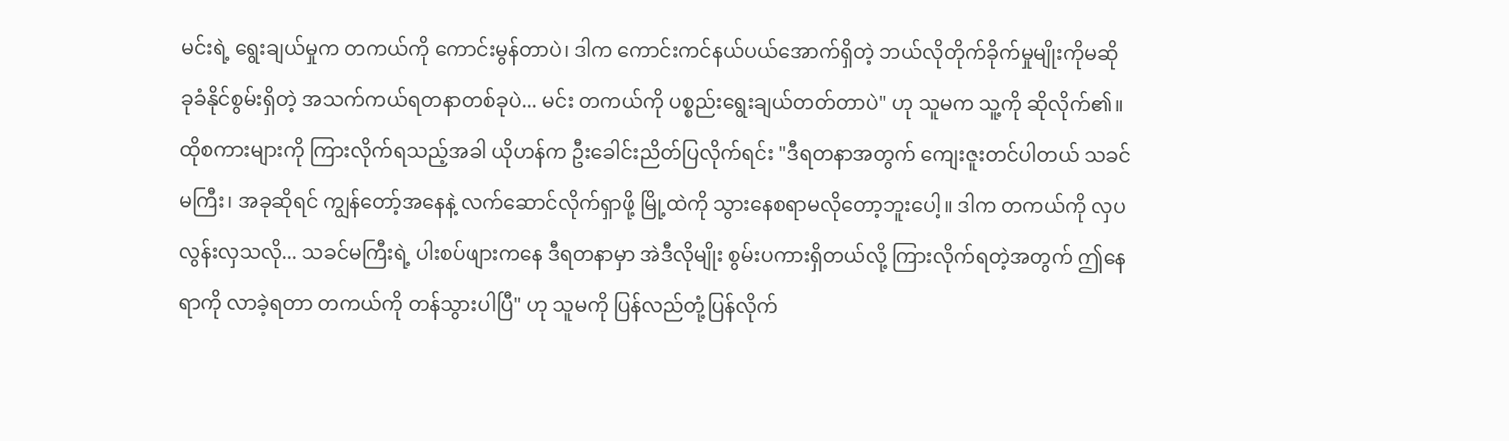မင်းရဲ့ ရွေးချယ်မှုက တကယ်ကို ကောင်းမွန်တာပဲ၊ ဒါက ကောင်းကင်နယ်ပယ်အောက်ရှိတဲ့ ဘယ်လိုတိုက်ခိုက်မှုမျိုးကိုမဆို ခုခံနိုင်စွမ်းရှိတဲ့ အသက်ကယ်ရတနာတစ်ခုပဲ... မင်း တကယ်ကို ပစ္စည်းရွေးချယ်တတ်တာပဲ" ဟု သူမက သူ့ကို ဆိုလိုက်၏။
ထိုစကားများကို ကြားလိုက်ရသည့်အခါ ယိုဟန်က ဦးခေါင်းညိတ်ပြလိုက်ရင်း "ဒီရတနာအတွက် ကျေးဇူးတင်ပါတယ် သခင်မကြီး၊ အခုဆိုရင် ကျွန်တော့်အနေနဲ့ လက်ဆောင်လိုက်ရှာဖို့ မြို့ထဲကို သွားနေစရာမလိုတော့ဘူးပေါ့။ ဒါက တကယ်ကို လှပလွန်းလှသလို... သခင်မကြီးရဲ့ ပါးစပ်ဖျားကနေ ဒီရတနာမှာ အဲဒီလိုမျိုး စွမ်းပကားရှိတယ်လို့ ကြားလိုက်ရတဲ့အတွက် ဤနေရာကို လာခဲ့ရတာ တကယ်ကို တန်သွားပါပြီ" ဟု သူမကို ပြန်လည်တုံ့ပြန်လိုက်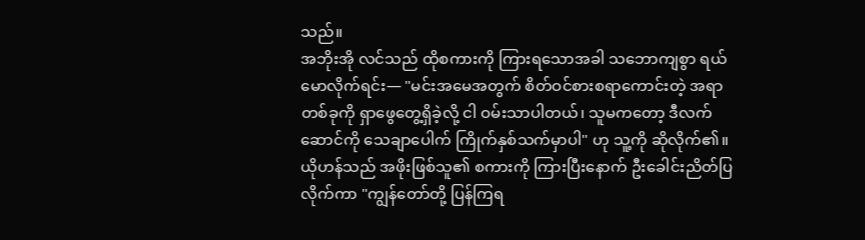သည်။
အဘိုးအို လင်သည် ထိုစကားကို ကြားရသောအခါ သဘောကျစွာ ရယ်မောလိုက်ရင်း— "မင်းအမေအတွက် စိတ်ဝင်စားစရာကောင်းတဲ့ အရာတစ်ခုကို ရှာဖွေတွေ့ရှိခဲ့လို့ ငါ ဝမ်းသာပါတယ်၊ သူမကတော့ ဒီလက်ဆောင်ကို သေချာပေါက် ကြိုက်နှစ်သက်မှာပါ" ဟု သူ့ကို ဆိုလိုက်၏။
ယိုဟန်သည် အဖိုးဖြစ်သူ၏ စကားကို ကြားပြီးနောက် ဦးခေါင်းညိတ်ပြလိုက်ကာ "ကျွန်တော်တို့ ပြန်ကြရ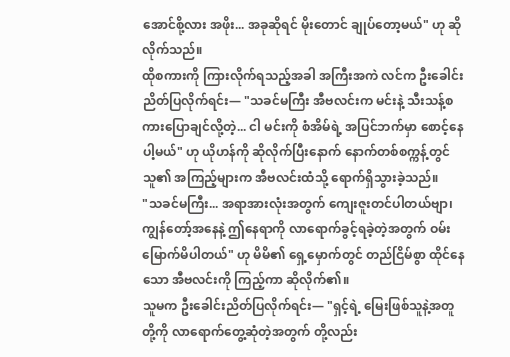အောင်စို့လား အဖိုး... အခုဆိုရင် မိုးတောင် ချုပ်တော့မယ်" ဟု ဆိုလိုက်သည်။
ထိုစကားကို ကြားလိုက်ရသည့်အခါ အကြီးအကဲ လင်က ဦးခေါင်းညိတ်ပြလိုက်ရင်း— "သခင်မကြီး အီဗလင်းက မင်းနဲ့ သီးသန့်စကားပြောချင်လို့တဲ့... ငါ မင်းကို စံအိမ်ရဲ့ အပြင်ဘက်မှာ စောင့်နေပါ့မယ်" ဟု ယိုဟန်ကို ဆိုလိုက်ပြီးနောက် နောက်တစ်စက္ကန့်တွင် သူ၏ အကြည့်များက အီဗလင်းထံသို့ ရောက်ရှိသွားခဲ့သည်။
"သခင်မကြီး... အရာအားလုံးအတွက် ကျေးဇူးတင်ပါတယ်ဗျာ၊ ကျွန်တော့်အနေနဲ့ ဤနေရာကို လာရောက်ခွင့်ရခဲ့တဲ့အတွက် ဝမ်းမြောက်မိပါတယ်" ဟု မိမိ၏ ရှေ့မှောက်တွင် တည်ငြိမ်စွာ ထိုင်နေသော အီဗလင်းကို ကြည့်ကာ ဆိုလိုက်၏။
သူမက ဦးခေါင်းညိတ်ပြလိုက်ရင်း— "ရှင့်ရဲ့ မြေးဖြစ်သူနဲ့အတူ တို့ကို လာရောက်တွေ့ဆုံတဲ့အတွက် တို့လည်း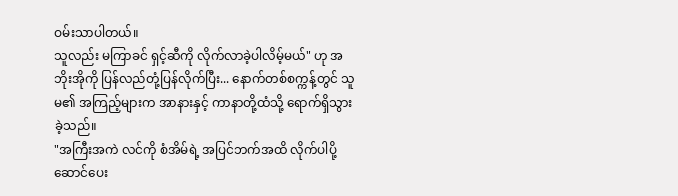ဝမ်းသာပါတယ်။
သူလည်း မကြာခင် ရှင့်ဆီကို လိုက်လာခဲ့ပါလိမ့်မယ်" ဟု အဘိုးအိုကို ပြန်လည်တုံ့ပြန်လိုက်ပြီး... နောက်တစ်စက္ကန့်တွင် သူမ၏ အကြည့်များက အာနားနှင့် ကာနာတို့ထံသို့ ရောက်ရှိသွားခဲ့သည်။
"အကြီးအကဲ လင်ကို စံအိမ်ရဲ့ အပြင်ဘက်အထိ လိုက်ပါပို့ဆောင်ပေး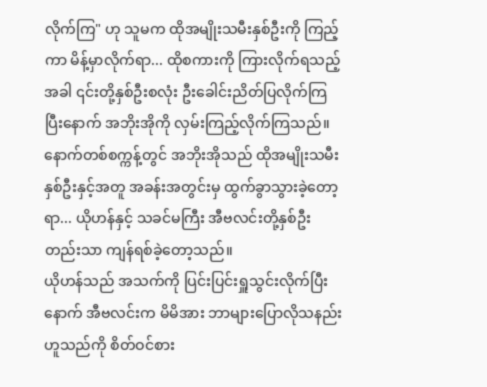လိုက်ကြ" ဟု သူမက ထိုအမျိုးသမီးနှစ်ဦးကို ကြည့်ကာ မိန့်မှာလိုက်ရာ... ထိုစကားကို ကြားလိုက်ရသည့်အခါ ၎င်းတို့နှစ်ဦးစလုံး ဦးခေါင်းညိတ်ပြလိုက်ကြပြီးနောက် အဘိုးအိုကို လှမ်းကြည့်လိုက်ကြသည်။ နောက်တစ်စက္ကန့်တွင် အဘိုးအိုသည် ထိုအမျိုးသမီးနှစ်ဦးနှင့်အတူ အခန်းအတွင်းမှ ထွက်ခွာသွားခဲ့တော့ရာ... ယိုဟန်နှင့် သခင်မကြီး အီဗလင်းတို့နှစ်ဦးတည်းသာ ကျန်ရစ်ခဲ့တော့သည်။
ယိုဟန်သည် အသက်ကို ပြင်းပြင်းရှူသွင်းလိုက်ပြီးနောက် အီဗလင်းက မိမိအား ဘာများပြောလိုသနည်းဟူသည်ကို စိတ်ဝင်စား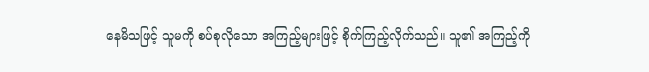နေမိသဖြင့် သူမကို စပ်စုလိုသော အကြည့်များဖြင့် စိုက်ကြည့်လိုက်သည်။ သူ၏ အကြည့်ကို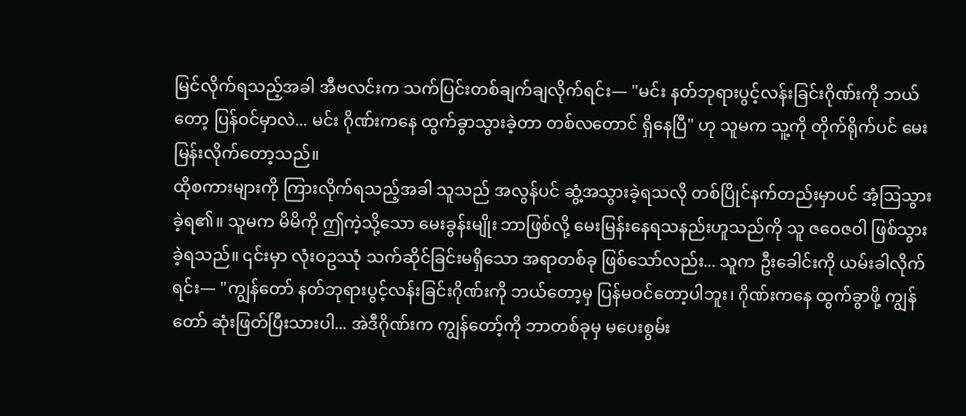မြင်လိုက်ရသည့်အခါ အီဗလင်းက သက်ပြင်းတစ်ချက်ချလိုက်ရင်း— "မင်း နတ်ဘုရားပွင့်လန်းခြင်းဂိုဏ်းကို ဘယ်တော့ ပြန်ဝင်မှာလဲ... မင်း ဂိုဏ်းကနေ ထွက်ခွာသွားခဲ့တာ တစ်လတောင် ရှိနေပြီ" ဟု သူမက သူ့ကို တိုက်ရိုက်ပင် မေးမြန်းလိုက်တော့သည်။
ထိုစကားများကို ကြားလိုက်ရသည့်အခါ သူသည် အလွန်ပင် ဆွံ့အသွားခဲ့ရသလို တစ်ပြိုင်နက်တည်းမှာပင် အံ့ဩသွားခဲ့ရ၏။ သူမက မိမိကို ဤကဲ့သို့သော မေးခွန်းမျိုး ဘာဖြစ်လို့ မေးမြန်းနေရသနည်းဟူသည်ကို သူ ဇဝေဇဝါ ဖြစ်သွားခဲ့ရသည်။ ၎င်းမှာ လုံးဝဥဿုံ သက်ဆိုင်ခြင်းမရှိသော အရာတစ်ခု ဖြစ်သော်လည်း... သူက ဦးခေါင်းကို ယမ်းခါလိုက်ရင်း— "ကျွန်တော် နတ်ဘုရားပွင့်လန်းခြင်းဂိုဏ်းကို ဘယ်တော့မှ ပြန်မဝင်တော့ပါဘူး၊ ဂိုဏ်းကနေ ထွက်ခွာဖို့ ကျွန်တော် ဆုံးဖြတ်ပြီးသားပါ... အဲဒီဂိုဏ်းက ကျွန်တော့်ကို ဘာတစ်ခုမှ မပေးစွမ်း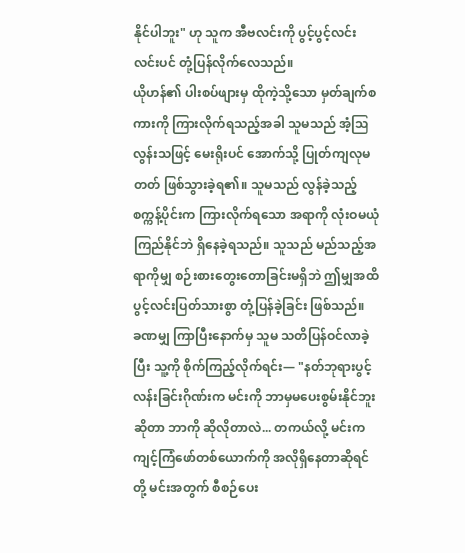နိုင်ပါဘူး" ဟု သူက အီဗလင်းကို ပွင့်ပွင့်လင်းလင်းပင် တုံ့ပြန်လိုက်လေသည်။
ယိုဟန်၏ ပါးစပ်ဖျားမှ ထိုကဲ့သို့သော မှတ်ချက်စကားကို ကြားလိုက်ရသည့်အခါ သူမသည် အံ့ဩလွန်းသဖြင့် မေးရိုးပင် အောက်သို့ ပြုတ်ကျလုမတတ် ဖြစ်သွားခဲ့ရ၏။ သူမသည် လွန်ခဲ့သည့် စက္ကန့်ပိုင်းက ကြားလိုက်ရသော အရာကို လုံးဝမယုံကြည်နိုင်ဘဲ ရှိနေခဲ့ရသည်။ သူသည် မည်သည့်အရာကိုမျှ စဉ်းစားတွေးတောခြင်းမရှိဘဲ ဤမျှအထိ ပွင့်လင်းပြတ်သားစွာ တုံ့ပြန်ခဲ့ခြင်း ဖြစ်သည်။
ခဏမျှ ကြာပြီးနောက်မှ သူမ သတိပြန်ဝင်လာခဲ့ပြီး သူ့ကို စိုက်ကြည့်လိုက်ရင်း— "နတ်ဘုရားပွင့်လန်းခြင်းဂိုဏ်းက မင်းကို ဘာမှမပေးစွမ်းနိုင်ဘူးဆိုတာ ဘာကို ဆိုလိုတာလဲ... တကယ်လို့ မင်းက ကျင့်ကြံဖော်တစ်ယောက်ကို အလိုရှိနေတာဆိုရင် တို့ မင်းအတွက် စီစဉ်ပေး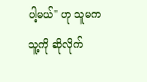ပါ့မယ်" ဟု သူမက သူ့ကို ဆိုလိုက်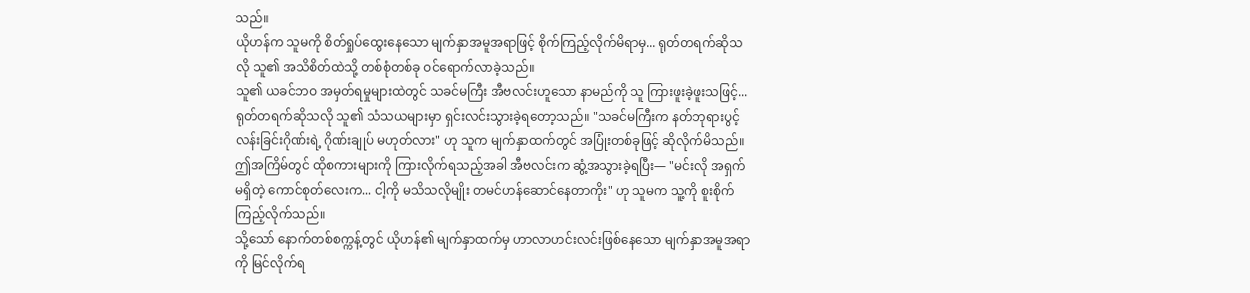သည်။
ယိုဟန်က သူမကို စိတ်ရှုပ်ထွေးနေသော မျက်နှာအမူအရာဖြင့် စိုက်ကြည့်လိုက်မိရာမှ... ရုတ်တရက်ဆိုသလို သူ၏ အသိစိတ်ထဲသို့ တစ်စုံတစ်ခု ဝင်ရောက်လာခဲ့သည်။
သူ၏ ယခင်ဘဝ အမှတ်ရမှုများထဲတွင် သခင်မကြီး အီဗလင်းဟူသော နာမည်ကို သူ ကြားဖူးခဲ့ဖူးသဖြင့်... ရုတ်တရက်ဆိုသလို သူ၏ သံသယများမှာ ရှင်းလင်းသွားခဲ့ရတော့သည်။ "သခင်မကြီးက နတ်ဘုရားပွင့်လန်းခြင်းဂိုဏ်းရဲ့ ဂိုဏ်းချုပ် မဟုတ်လား" ဟု သူက မျက်နှာထက်တွင် အပြုံးတစ်ခုဖြင့် ဆိုလိုက်မိသည်။
ဤအကြိမ်တွင် ထိုစကားများကို ကြားလိုက်ရသည့်အခါ အီဗလင်းက ဆွံ့အသွားခဲ့ရပြီး— "မင်းလို အရှက်မရှိတဲ့ ကောင်စုတ်လေးက... ငါ့ကို မသိသလိုမျိုး တမင်ဟန်ဆောင်နေတာကိုး" ဟု သူမက သူ့ကို စူးစိုက်ကြည့်လိုက်သည်။
သို့သော် နောက်တစ်စက္ကန့်တွင် ယိုဟန်၏ မျက်နှာထက်မှ ဟာလာဟင်းလင်းဖြစ်နေသော မျက်နှာအမူအရာကို မြင်လိုက်ရ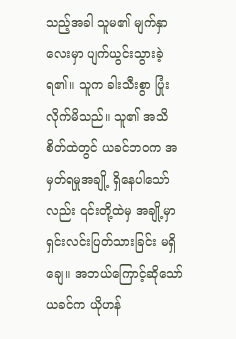သည့်အခါ သူမ၏ မျက်နှာလေးမှာ ပျက်ယွင်းသွားခဲ့ရ၏။ သူက ခါးသီးစွာ ပြုံးလိုက်မိသည်။ သူ၏ အသိစိတ်ထဲတွင် ယခင်ဘဝက အမှတ်ရမှုအချို့ ရှိနေပါသော်လည်း ၎င်းတို့ထဲမှ အချို့မှာ ရှင်းလင်းပြတ်သားခြင်း မရှိချေ။ အဘယ်ကြောင့်ဆိုသော် ယခင်က ယိုဟန်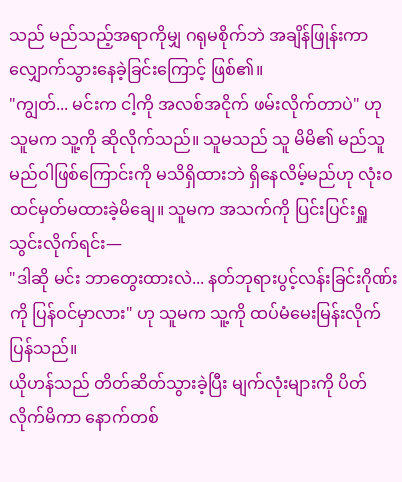သည် မည်သည့်အရာကိုမျှ ဂရုမစိုက်ဘဲ အချိန်ဖြုန်းကာ လျှောက်သွားနေခဲ့ခြင်းကြောင့် ဖြစ်၏။
"ကျွတ်... မင်းက ငါ့ကို အလစ်အငိုက် ဖမ်းလိုက်တာပဲ" ဟု သူမက သူ့ကို ဆိုလိုက်သည်။ သူမသည် သူ မိမိ၏ မည်သူမည်ဝါဖြစ်ကြောင်းကို မသိရှိထားဘဲ ရှိနေလိမ့်မည်ဟု လုံးဝထင်မှတ်မထားခဲ့မိချေ။ သူမက အသက်ကို ပြင်းပြင်းရှူသွင်းလိုက်ရင်း—
"ဒါဆို မင်း ဘာတွေးထားလဲ... နတ်ဘုရားပွင့်လန်းခြင်းဂိုဏ်းကို ပြန်ဝင်မှာလား" ဟု သူမက သူ့ကို ထပ်မံမေးမြန်းလိုက်ပြန်သည်။
ယိုဟန်သည် တိတ်ဆိတ်သွားခဲ့ပြီး မျက်လုံးများကို ပိတ်လိုက်မိကာ နောက်တစ်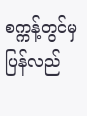စက္ကန့်တွင်မှ ပြန်လည်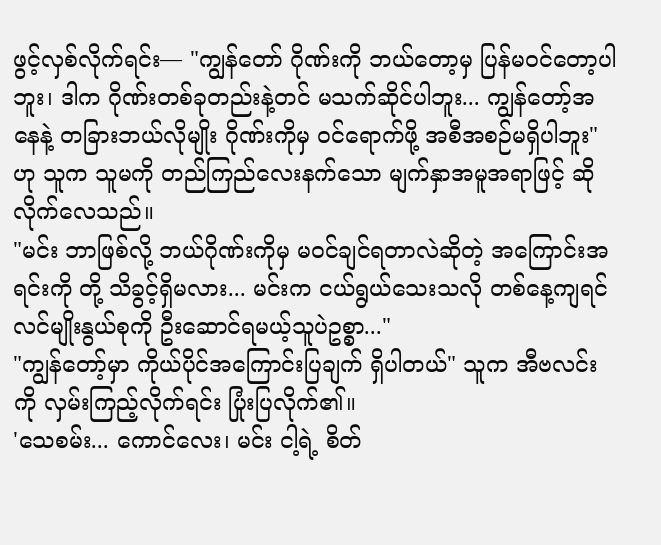ဖွင့်လှစ်လိုက်ရင်း— "ကျွန်တော် ဂိုဏ်းကို ဘယ်တော့မှ ပြန်မဝင်တော့ပါဘူး၊ ဒါက ဂိုဏ်းတစ်ခုတည်းနဲ့တင် မသက်ဆိုင်ပါဘူး... ကျွန်တော့်အနေနဲ့ တခြားဘယ်လိုမျိုး ဂိုဏ်းကိုမှ ဝင်ရောက်ဖို့ အစီအစဉ်မရှိပါဘူး" ဟု သူက သူမကို တည်ကြည်လေးနက်သော မျက်နှာအမူအရာဖြင့် ဆိုလိုက်လေသည်။
"မင်း ဘာဖြစ်လို့ ဘယ်ဂိုဏ်းကိုမှ မဝင်ချင်ရတာလဲဆိုတဲ့ အကြောင်းအရင်းကို တို့ သိခွင့်ရှိမလား... မင်းက ငယ်ရွယ်သေးသလို တစ်နေ့ကျရင် လင်မျိုးနွယ်စုကို ဦးဆောင်ရမယ့်သူပဲဥစ္စာ..."
"ကျွန်တော့်မှာ ကိုယ်ပိုင်အကြောင်းပြချက် ရှိပါတယ်" သူက အီဗလင်းကို လှမ်းကြည့်လိုက်ရင်း ပြုံးပြလိုက်၏။
'သေစမ်း... ကောင်လေး၊ မင်း ငါ့ရဲ့ စိတ်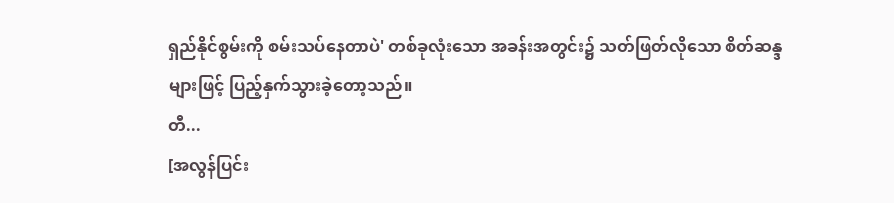ရှည်နိုင်စွမ်းကို စမ်းသပ်နေတာပဲ' တစ်ခုလုံးသော အခန်းအတွင်း၌ သတ်ဖြတ်လိုသော စိတ်ဆန္ဒများဖြင့် ပြည့်နှက်သွားခဲ့တော့သည်။
တီ...
[အလွန်ပြင်း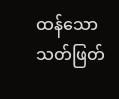ထန်သော သတ်ဖြတ်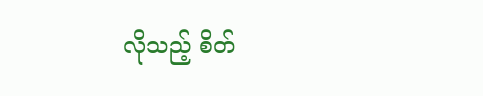လိုသည့် စိတ်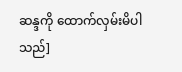ဆန္ဒကို ထောက်လှမ်းမိပါသည်]